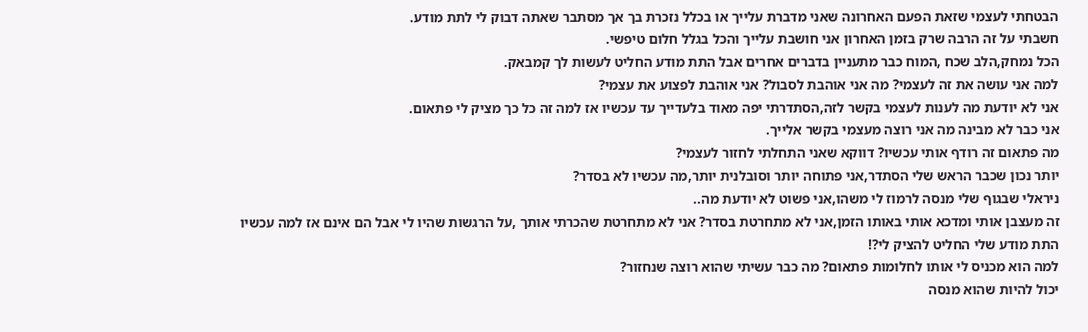הבטחתי לעצמי שזאת הפעם האחרונה שאני מדברת עלייך או בכלל נזכרת בך אך מסתבר שאתה דבוק לי לתת מודע.
חשבתי על זה הרבה שרק בזמן האחרון אני חושבת עלייך והכל בגלל חלום טיפשי.
הכל נמחק,הלב שכח ,המוח כבר מתעניין בדברים אחרים אבל התת מודע החליט לעשות לך קמבאק.
למה אני עושה את זה לעצמי? מה אני אוהבת לסבול? אני אוהבת לפצוע את עצמי?
אני לא יודעת מה לענות לעצמי בקשר לזה,הסתדרתי יפה מאוד בלעדייך עד עכשיו אז למה זה כל כך מציק לי פתאום.
אני כבר לא מבינה מה אני רוצה מעצמי בקשר אלייך.
מה פתאום זה רודף אותי עכשיו? דווקא שאני התחלתי לחזור לעצמי?
יותר נכון שכבר הראש שלי הסתדר,אני פתוחה יותר וסובלנית יותר,מה עכשיו לא בסדר?
ניראלי שבגוף שלי מנסה לרמוז לי משהו,אני פשוט לא יודעת מה..
זה מעצבן אותי ומדכא אותי באותו הזמן,אני לא מתחרטת בסדר? אני לא מתחרטת שהכרתי אותך ,על הרגשות שהיו לי אבל הם אינם אז למה עכשיו התת מודע שלי החליט להציק לי?!
למה הוא מכניס לי אותו לחלומות פתאום? מה כבר עשיתי שהוא רוצה שנחזור?
יכול להיות שהוא מנסה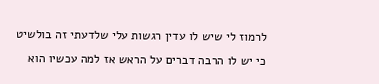לרמוז לי שיש לו עדין רגשות עלי שלדעתי זה בולשיט כי יש לו הרבה דברים על הראש אז למה עכשיו הוא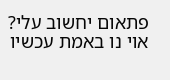פתאום יחשוב עלי?
אוי נו באמת עכשיו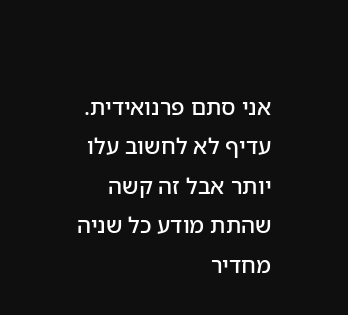אני סתם פרנואידית.
עדיף לא לחשוב עלו יותר אבל זה קשה שהתת מודע כל שניה מחדיר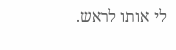לי אותו לראש.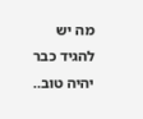מה יש להגיד כבר יהיה טוב..